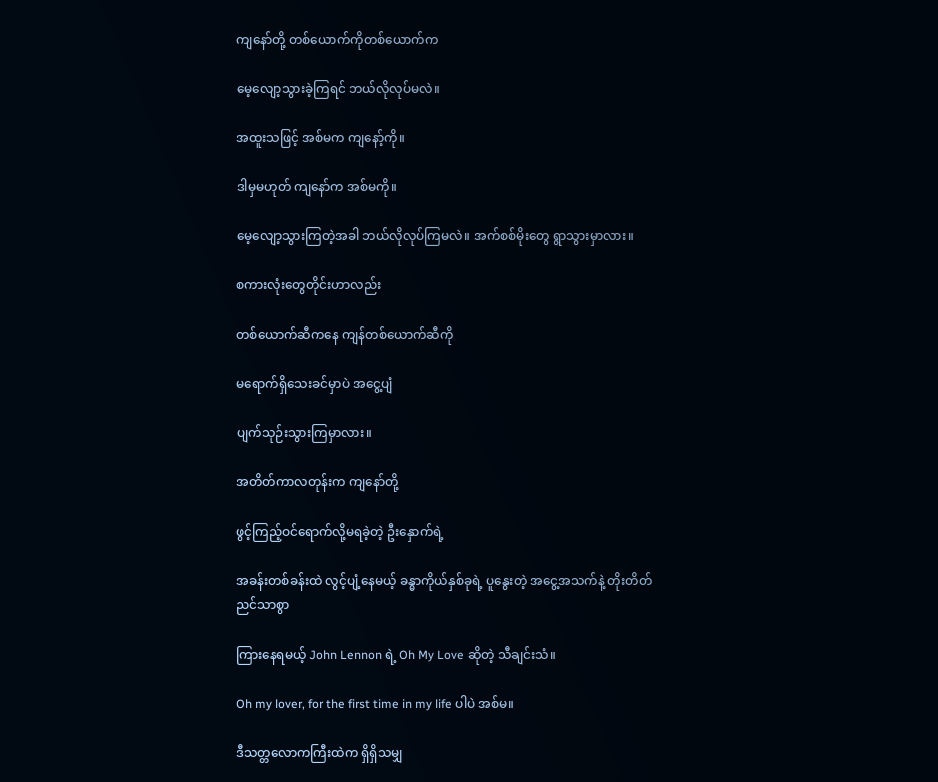ကျနော်တို့ တစ်ယောက်ကိုတစ်ယောက်က

မေ့လျော့သွားခဲ့ကြရင် ဘယ်လိုလုပ်မလဲ။

အထူးသဖြင့် အစ်မက ကျနော့်ကို။

ဒါမှမဟုတ် ကျနော်က အစ်မကို။

မေ့လျော့သွားကြတဲ့အခါ ဘယ်လိုလုပ်ကြမလဲ။ အက်စစ်မိုးတွေ ရွာသွားမှာလား။

စကားလုံးတွေတိုင်းဟာလည်း

တစ်ယောက်ဆီကနေ ကျန်တစ်ယောက်ဆီကို

မရောက်ရှိသေးခင်မှာပဲ အငွေ့ပျံ

ပျက်သုဉ်းသွားကြမှာလား။

အတိတ်ကာလတုန်းက ကျနော်တို့

ဖွင့်ကြည့်ဝင်ရောက်လို့မရခဲ့တဲ့ ဦးနှောက်ရဲ့

အခန်းတစ်ခန်းထဲ လွင့်ပျံ့နေမယ့် ခန္ဓာကိုယ်နှစ်ခုရဲ့ ပူနွေးတဲ့ အငွေ့အသက်နဲ့ တိုးတိတ်ညင်သာစွာ

ကြားနေရမယ့် John Lennon ရဲ့ Oh My Love ဆိုတဲ့ သီချင်းသံ။

Oh my lover, for the first time in my life ပါပဲ အစ်မ။

ဒီသတ္တလောကကြီးထဲက ရှိရှိသမျှ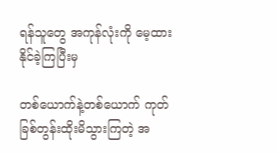ရန်သူတွေ အကုန်လုံးကို မေ့ထားနိုင်ခဲ့ကြပြီးမှ

တစ်ယောက်နဲ့တစ်ယောက် ကုတ်ခြစ်တွန်းထိုးမိသွားကြတဲ့ အ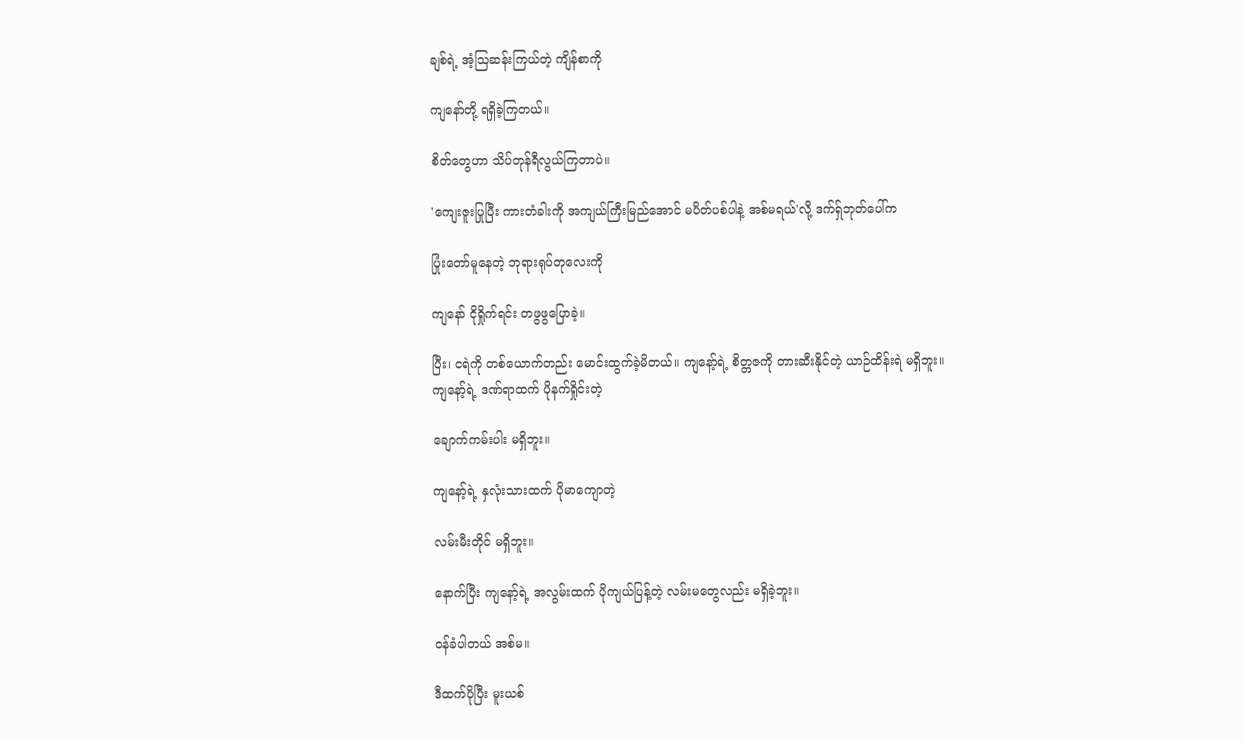ချစ်ရဲ့ အံ့ဩဆန်းကြယ်တဲ့ ကျိန်စာကို

ကျနော်တို့ ရရှိခဲ့ကြတယ်။

စိတ်တွေဟာ သိပ်တုန်ရီလွယ်ကြတာပဲ။

'ကျေးဇူးပြုပြီး ကားတံခါးကို အကျယ်ကြီးမြည်အောင် မပိတ်ပစ်ပါနဲ့ အစ်မရယ်'လို့ ဒက်ရ်ှဘုတ်ပေါ်က

ပြုံးတော်မူနေတဲ့ ဘုရားရုပ်တုလေးကို

ကျနော် ငိုရှိုက်ရင်း တဖွဖွပြောခဲ့။

ပြီး၊ ငရဲကို တစ်ယောက်တည်း မောင်းထွက်ခဲ့မိတယ်။ ကျနော့်ရဲ့ စိတ္တဇကို တားဆီးနိုင်တဲ့ ယာဉ်ထိန်းရဲ မရှိဘူး။ ကျနော့်ရဲ့ ဒဏ်ရာထက် ပိုနက်ရှိုင်းတဲ့

ချောက်ကမ်းပါး မရှိဘူး။

ကျနော့်ရဲ့ နှလုံးသားထက် ပိုမာကျောတဲ့

လမ်းမီးတိုင် မရှိဘူး။

နောက်ပြီး ကျနော့်ရဲ့ အလွမ်းထက် ပိုကျယ်ပြန့်တဲ့ လမ်းမတွေလည်း မရှိခဲ့ဘူး။

ဝန်ခံပါတယ် အစ်မ။

ဒီထက်ပိုပြီး မူးယစ်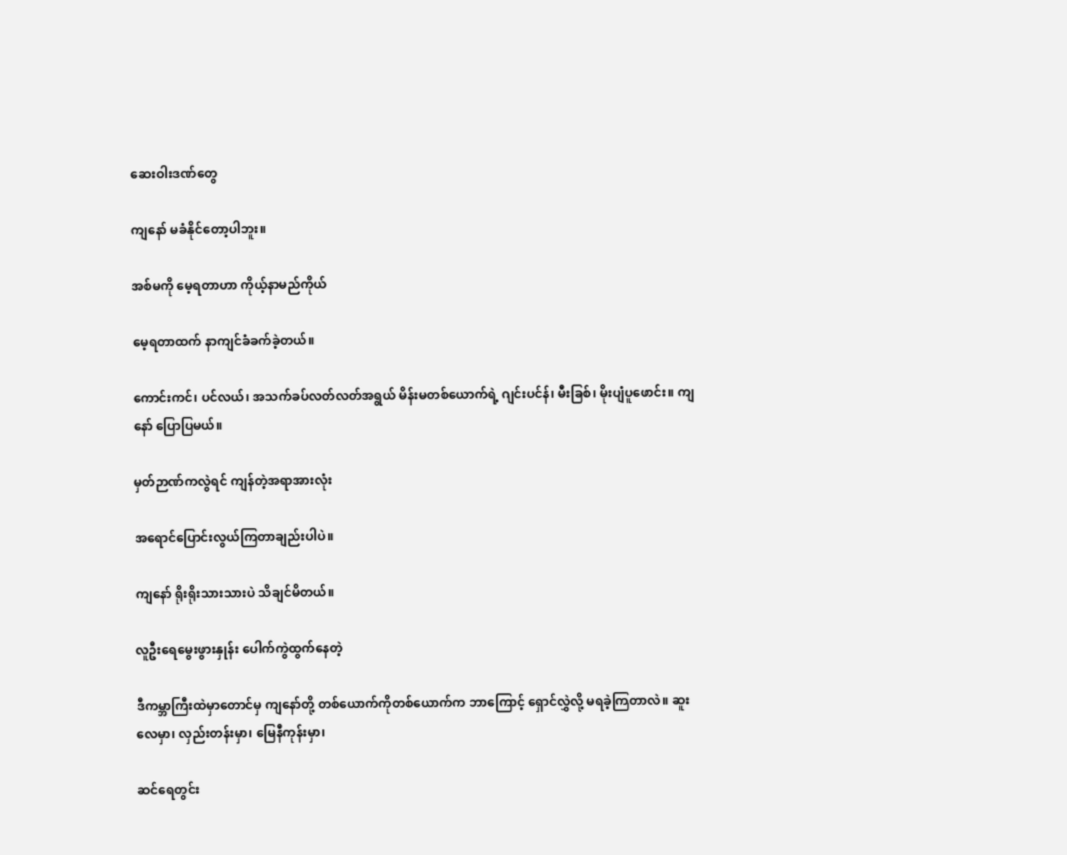ဆေးဝါးဒဏ်တွေ

ကျနော် မခံနိုင်တော့ပါဘူး။

အစ်မကို မေ့ရတာဟာ ကိုယ့်နာမည်ကိုယ်

မေ့ရတာထက် နာကျင်ခံခက်ခဲ့တယ်။

ကောင်းကင်၊ ပင်လယ်၊ အသက်ခပ်လတ်လတ်အရွယ် မိန်းမတစ်ယောက်ရဲ့ ဂျင်းပင်န်၊ မီးခြစ်၊ မိုးပျံပူဖောင်း။ ကျနော် ပြောပြမယ်။

မှတ်ဉာဏ်ကလွဲရင် ကျန်တဲ့အရာအားလုံး

အရောင်ပြောင်းလွယ်ကြတာချည်းပါပဲ။

ကျနော် ရိုးရိုးသားသားပဲ သိချင်မိတယ်။

လူဦးရေမွေးဖွားနှုန်း ပေါက်ကွဲထွက်နေတဲ့

ဒီကမ္ဘာကြီးထဲမှာတောင်မှ ကျနော်တို့ တစ်ယောက်ကိုတစ်ယောက်က ဘာကြောင့် ရှောင်လွှဲလို့ မရခဲ့ကြတာလဲ။ ဆူးလေမှာ၊ လှည်းတန်းမှာ၊ မြေနီကုန်းမှာ၊

ဆင်ရေတွင်း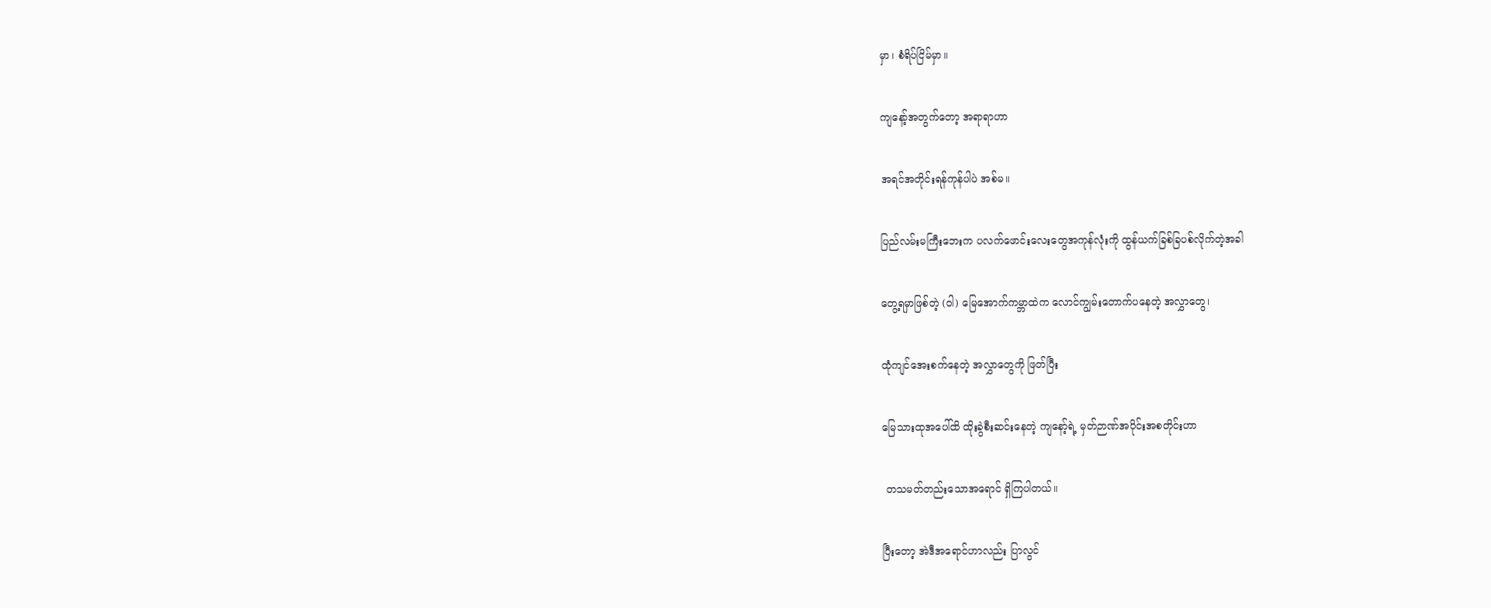မှာ၊ စံရိပ်ငြိမ်မှာ။

ကျနော့်အတွက်တော့ အရာရာဟာ

အရင်အတိုင်းရန်ကုန်ပါပဲ အစ်မ။

ပြည်လမ်းမကြီးဘေးက ပလက်ဖောင်းလေးတွေအကုန်လုံးကို ထွန်ယက်ခြစ်ခြပစ်လိုက်တဲ့အခါ

တွေ့ရမှာဖြစ်တဲ့ (ဝါ) မြေအောက်ကမ္ဘာထဲက လောင်ကျွမ်းတောက်ပနေတဲ့ အလွှာတွေ၊

ထုံကျင်အေးစက်နေတဲ့ အလွှာတွေကို ဖြတ်ပြီး

မြေသားထုအပေါ်ထိ ထိုးခွဲစီးဆင်းနေတဲ့ ကျနော့်ရဲ့ မှတ်ဉာဏ်အပိုင်းအစတိုင်းဟာ

 တသမတ်တည်းသောအရောင် ရှိကြပါတယ်။

ပြီးတော့ အဲဒီအရောင်ဟာလည်း ပြာလွင်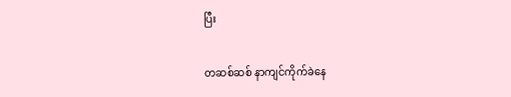ပြီး

တဆစ်ဆစ် နာကျင်ကိုက်ခဲနေ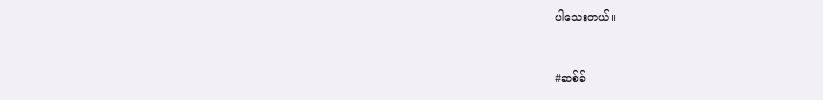ပါသေးတယ်။


#ဆစ်ခ်